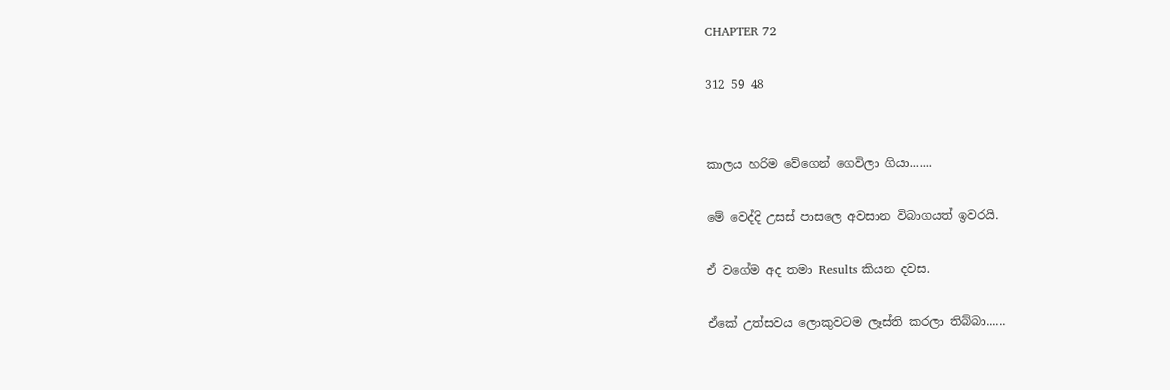CHAPTER 72

312 59 48


කාලය හරිම වේගෙන් ගෙවිලා ගියා.......

මේ වෙද්දි උසස් පාසලෙ අවසාන විබාගයත් ඉවරයි.

ඒ වගේම අද තමා Results කියන දවස.

ඒකේ උත්සවය ලොකුවටම ලෑස්ති කරලා තිබ්බා......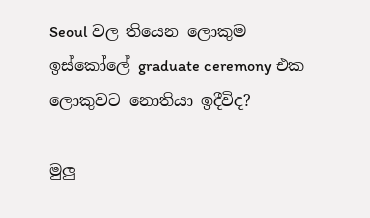Seoul වල තියෙන ලොකුම ඉස්කෝලේ graduate ceremony එක ලොකුවට නොතියා ඉදීවිද?

මුලු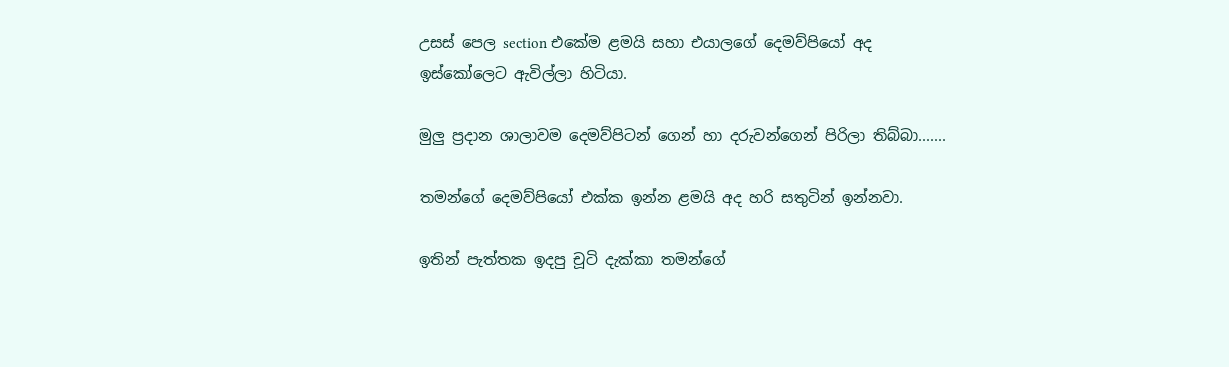උසස් පෙල section එකේම ළමයි සහා එයාලගේ දෙමව්පියෝ අද ඉස්කෝලෙට ඇවිල්ලා හිටියා.

මුලු ප්‍රදාන ශාලාවම දෙමව්පිටන් ගෙන් හා දරුවන්ගෙන් පිරිලා තිබ්බා.......

තමන්ගේ දෙමව්පියෝ එක්ක ඉන්න ළමයි අද හරි සතුටින් ඉන්නවා.

ඉතින් පැත්තක ඉදපු චූටි දැක්කා තමන්ගේ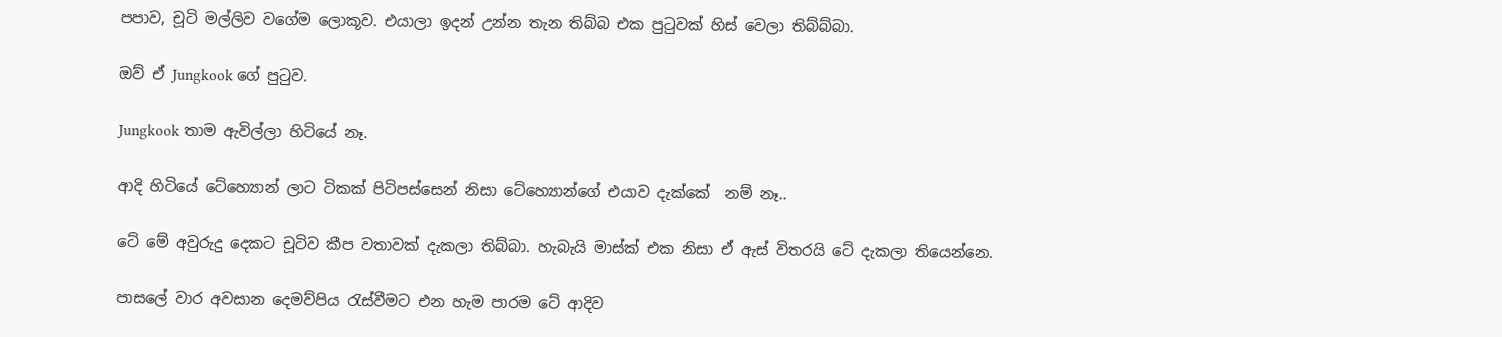පපාව, චූටි මල්ලිව වගේම ලොකූව. එයාලා ඉදන් උන්න තැන තිබ්බ එක පුටුවක් හිස් වෙලා තිබ්බ්බා.

ඔව් ඒ Jungkook ගේ පුටුව.

Jungkook තාම ඇවිල්ලා හිටියේ නෑ.

ආදි හිටියේ ටේහ්‍යොන් ලාට ටිකක් පිටිපස්සෙන් නිසා ටේහ්‍යොන්ගේ එයාව දැක්කේ  නම් නෑ..

ටේ මේ අවුරුදු දෙකට චූටිව කීප වතාවක් දැකලා තිබ්බා. හැබැයි මාස්ක් එක නිසා ඒ ඇස් විතරයි ටේ දැකලා තියෙන්නෙ.

පාසලේ වාර අවසාන දෙමව්පිය රැස්වීමට එන හැම පාරම ටේ ආදිව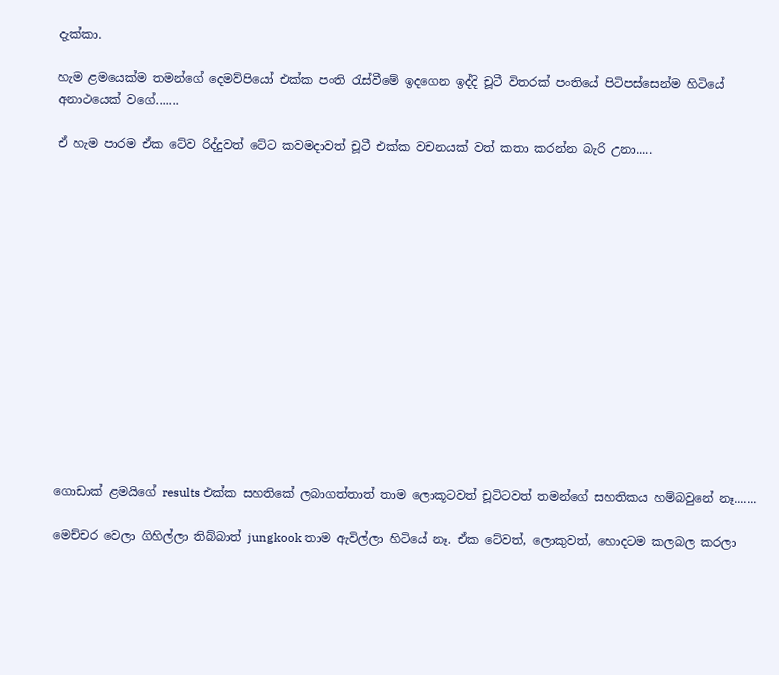දැක්කා.

හැම ළමයෙක්ම තමන්ගේ දෙමව්පියෝ එක්ක පංති රැස්වීමේ ඉදගෙන ඉද්දි චූටී විතරක් පංතියේ පිටිපස්සෙන්ම හිටියේ අනාථයෙක් වගේ.......

ඒ හැම පාරම ඒක ටේව රිද්දුවත් ටේට කවමදාවත් චූටී එක්ක වචනයක් වත් කතා කරන්න බැරි උනා.....















ගොඩාක් ළමයිගේ results එක්ක සහතිකේ ලබාගත්තාත් තාම ලොකූටවත් චූටිටවත් තමන්ගේ සහතිකය හම්බවුනේ නෑ.......

මෙච්චර වෙලා ගිහිල්ලා තිබ්බාත් jungkook තාම ඇවිල්ලා හිටියේ නෑ. ඒක ටේවත්, ලොකුවත්, හොදටම කලබල කරලා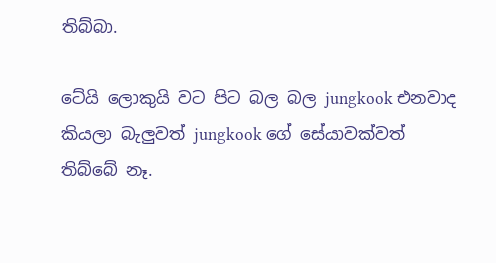තිබ්බා.

ටේයි ලොකුයි වට පිට බල බල jungkook එනවාද කියලා බැලුවත් jungkook ගේ සේයාවක්වත් තිබ්බේ නෑ.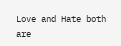Love and Hate both are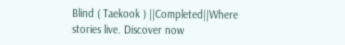Blind ( Taekook ) ||Completed||Where stories live. Discover now